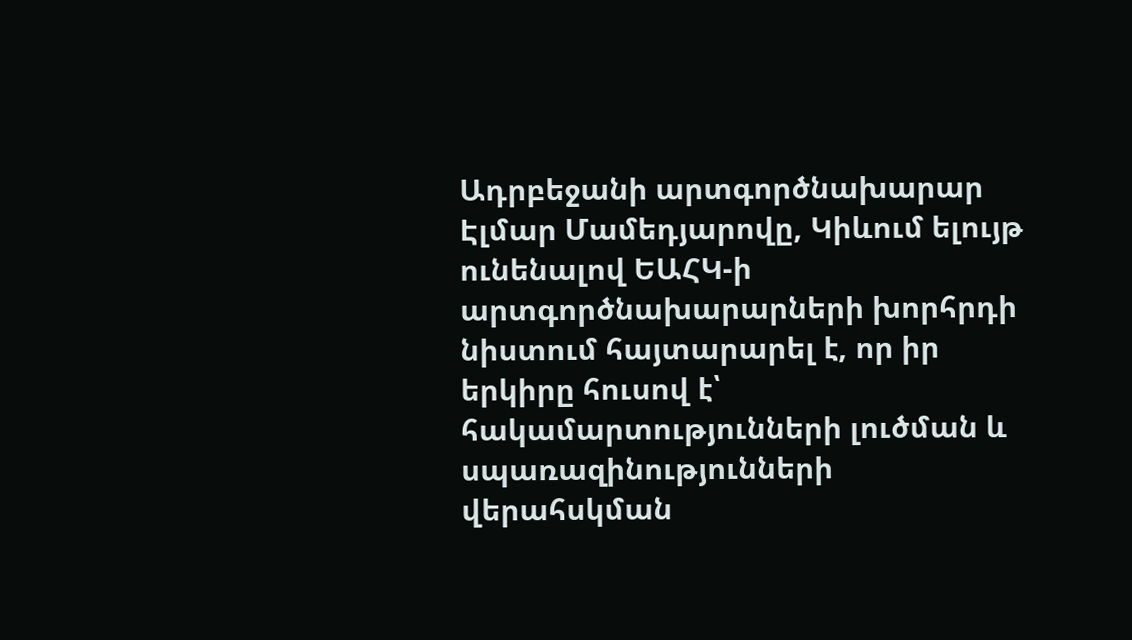Ադրբեջանի արտգործնախարար Էլմար Մամեդյարովը, Կիևում ելույթ ունենալով ԵԱՀԿ-ի արտգործնախարարների խորհրդի նիստում հայտարարել է, որ իր երկիրը հուսով է՝ հակամարտությունների լուծման և սպառազինությունների վերահսկման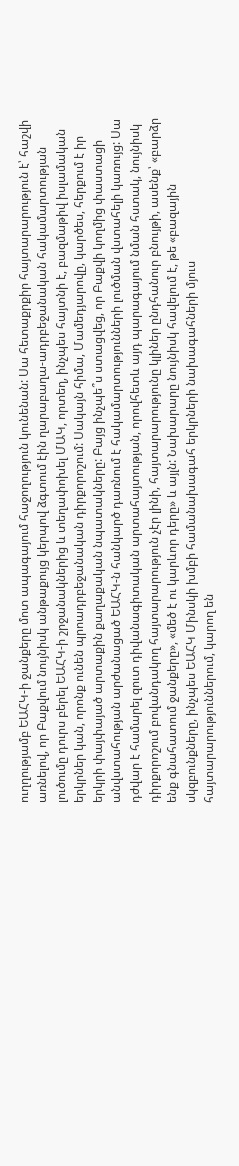ուղղությամբ ԵԱՀԿ-ի ջանքերը մոտ ապագայում հաջողություն կունենան: Սա հետաքրքիր հայտարարություն է՝ հաշվի առնելով, որ Բաքվում նույնիսկ անթաքույց կերպով ձգտում էին ղարաբաղա-ադրբեջանական հակամարտության լուծումը դուրս բերել ԵԱՀԿ-ի շրջանակներից և տեղափոխել ՄԱԿ, որտեղ, ինչպես հայտնի է, բազմաթիվ իսլամական երկրներ կան, որոնք ունեն պրոադրբեջանական դիրքորոշում: Սակայն հիմա, Մամեդյարովը, կարծես, հերքում է իր երկրի փայփայած արտաքին քաղաքական նպատակները: Բայց ինչպե՞ս ստացվեց, որ Բաքվի կողմից փաստացի անվստահության արժանացած ԵԱՀԿ-ն հանկարծ դառնում է հակամարտությունների լուծման վստահելի կառույց: Սա դժվար է համարել զուտ դիվանագիտական արտահայտության, որովհետև այդ պարագայում նման հստակ, նույնիսկ դիրքորոշում բովանդակող հայտարարություն չէր լինի, հայտարարությունը կլիներ ընդհանուր բնույթի, ասենք՝ «բարձր ենք գնահատում ջանքերը», «մեծ է ու կարևոր դերը» և այլն: Նախարարը նույնիսկ հավելում է, թե «բազային սկզբունքները, ինչպես ԵԱՀԿ Մինսկի խմբի համանախագահ երկրների նախագահների մյուս հայտարարություններում, կարող են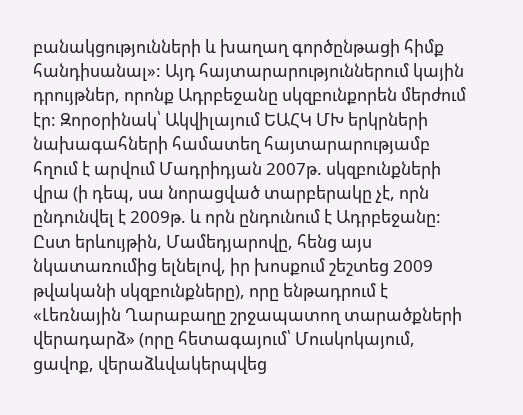բանակցությունների և խաղաղ գործընթացի հիմք հանդիսանալ»: Այդ հայտարարություններում կային դրույթներ, որոնք Ադրբեջանը սկզբունքորեն մերժում էր: Զորօրինակ՝ Ակվիլայում ԵԱՀԿ ՄԽ երկրների նախագահների համատեղ հայտարարությամբ հղում է արվում Մադրիդյան 2007թ. սկզբունքների վրա (ի դեպ, սա նորացված տարբերակը չէ, որն ընդունվել է 2009թ. և որն ընդունում է Ադրբեջանը: Ըստ երևույթին, Մամեդյարովը, հենց այս նկատառումից ելնելով, իր խոսքում շեշտեց 2009 թվականի սկզբունքները), որը ենթադրում է «Լեռնային Ղարաբաղը շրջապատող տարածքների վերադարձ» (որը հետագայում՝ Մուսկոկայում, ցավոք, վերաձևվակերպվեց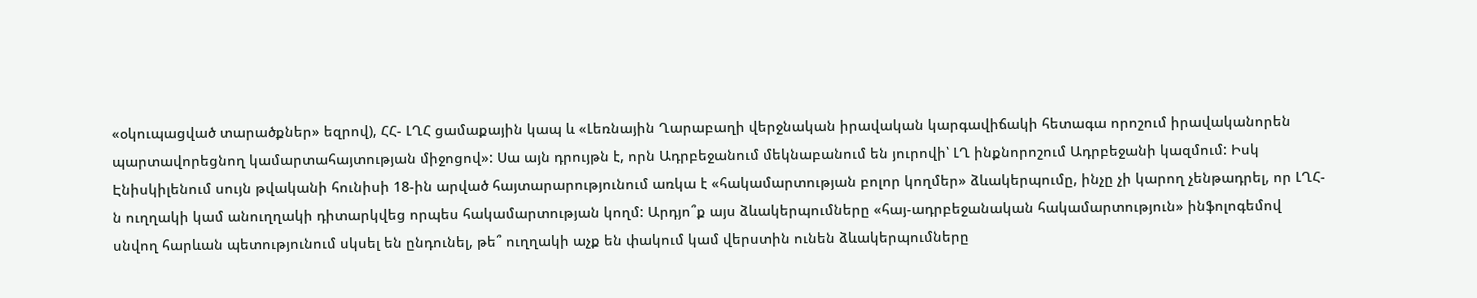«օկուպացված տարածքներ» եզրով), ՀՀ- ԼՂՀ ցամաքային կապ և «Լեռնային Ղարաբաղի վերջնական իրավական կարգավիճակի հետագա որոշում իրավականորեն պարտավորեցնող կամարտահայտության միջոցով»: Սա այն դրույթն է, որն Ադրբեջանում մեկնաբանում են յուրովի՝ ԼՂ ինքնորոշում Ադրբեջանի կազմում: Իսկ Էնիսկիլենում սույն թվականի հունիսի 18-ին արված հայտարարությունում առկա է «հակամարտության բոլոր կողմեր» ձևակերպումը, ինչը չի կարող չենթադրել, որ ԼՂՀ-ն ուղղակի կամ անուղղակի դիտարկվեց որպես հակամարտության կողմ: Արդյո՞ք այս ձևակերպումները «հայ-ադրբեջանական հակամարտություն» ինֆոլոգեմով սնվող հարևան պետությունում սկսել են ընդունել, թե՞ ուղղակի աչք են փակում կամ վերստին ունեն ձևակերպումները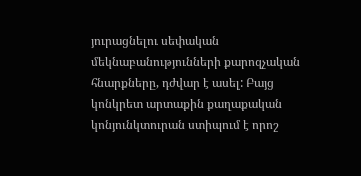յուրացնելու սեփական մեկնաբանությունների քարոզչական հնարքները, դժվար է ասել: Բայց կոնկրետ արտաքին քաղաքական կոնյունկտուրան ստիպում է որոշ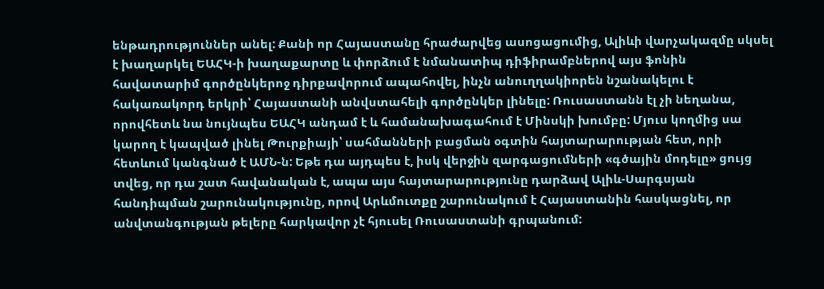ենթադրություններ անել: Քանի որ Հայաստանը հրաժարվեց ասոցացումից, Ալիևի վարչակազմը սկսել է խաղարկել ԵԱՀԿ-ի խաղաքարտը և փորձում է նմանատիպ դիֆիրամբներով այս ֆոնին հավատարիմ գործընկերոջ դիրքավորում ապահովել, ինչն անուղղակիորեն նշանակելու է հակառակորդ երկրի՝ Հայաստանի անվստահելի գործընկեր լինելը: Ռուսաստանն էլ չի նեղանա, որովհետև նա նույնպես ԵԱՀԿ անդամ է և համանախագահում է Մինսկի խումբը: Մյուս կողմից սա կարող է կապված լինել Թուրքիայի՝ սահմանների բացման օգտին հայտարարության հետ, որի հետևում կանգնած է ԱՄՆ-ն: Եթե դա այդպես է, իսկ վերջին զարգացումների «գծային մոդելը» ցույց տվեց, որ դա շատ հավանական է, ապա այս հայտարարությունը դարձավ Ալիև-Սարգսյան հանդիպման շարունակությունը, որով Արևմուտքը շարունակում է Հայաստանին հասկացնել, որ անվտանգության թելերը հարկավոր չէ հյուսել Ռուսաստանի գրպանում: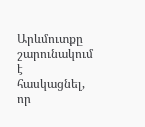Արևմուտքը շարունակում է հասկացնել, որ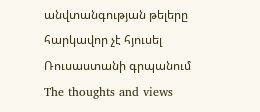անվտանգության թելերը հարկավոր չէ հյուսել Ռուսաստանի գրպանում
The thoughts and views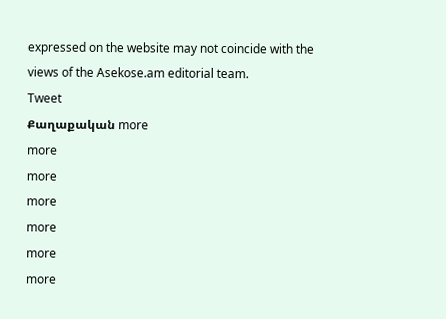expressed on the website may not coincide with the views of the Asekose.am editorial team.
Tweet
Քաղաքական more
more
more
more
more
more
more